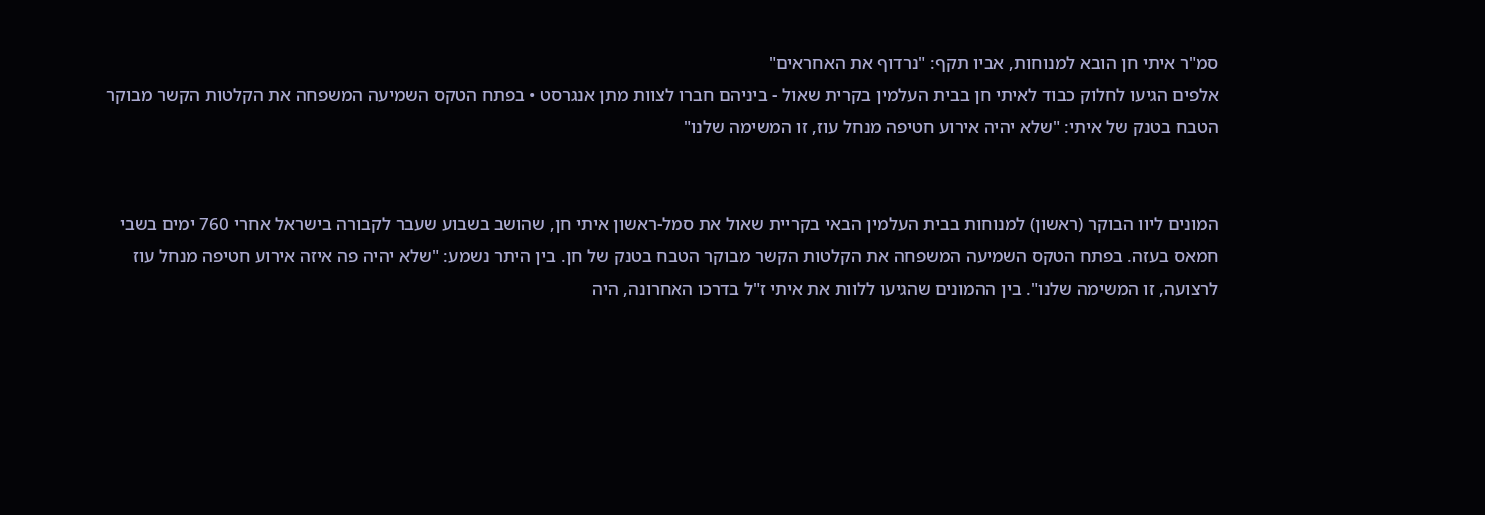סמ"ר איתי חן הובא למנוחות, אביו תקף: "נרדוף את האחראים"
אלפים הגיעו לחלוק כבוד לאיתי חן בבית העלמין בקרית שאול - ביניהם חברו לצוות מתן אנגרסט • בפתח הטקס השמיעה המשפחה את הקלטות הקשר מבוקר הטבח בטנק של איתי: "שלא יהיה אירוע חטיפה מנחל עוז, זו המשימה שלנו"


המונים ליוו הבוקר (ראשון) למנוחות בבית העלמין הבאי בקריית שאול את סמל-ראשון איתי חן, שהושב בשבוע שעבר לקבורה בישראל אחרי 760 ימים בשבי חמאס בעזה. בפתח הטקס השמיעה המשפחה את הקלטות הקשר מבוקר הטבח בטנק של חן. בין היתר נשמע: "שלא יהיה פה איזה אירוע חטיפה מנחל עוז לרצועה, זו המשימה שלנו". בין ההמונים שהגיעו ללוות את איתי ז"ל בדרכו האחרונה, היה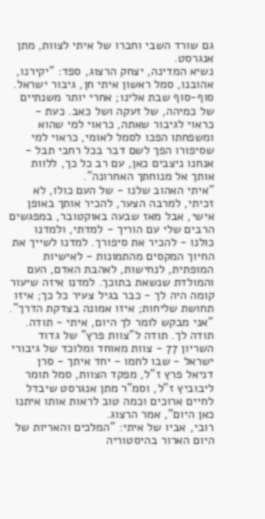גם שורד השבי וחברו של איתי לצוות, מתן אנגרסט.
נשיא המדינה, יצחק הרצוג, ספד: "יקירנו, אהובנו, סמל ראשון איתי חן, גיבור ישראל. סוף-סוף שבת אלינו; אחרי יותר משנתיים של כמיהה, של זעקה ושל כאב. כעת - כראוי לגיבור שאתה, כראוי למי שהוא ומשפחתו הפכו לסמל לאומי, כראוי למי שסיפורו הפך לשם דבר בכל רחבי תבל - אנחנו ניצבים כאן, עם רב כל כך, ללוות אותך אל מנוחתך האחרונה".
"איתי האהוב שלנו - של העם כולו, לא זכיתי, למרבה הצער, להכיר אותך באופן אישי, אבל מאז שבעה באוקטובר, במפגשים הרבים שלי עם הוריך - למדתי, ולמדנו כולנו - להכיר את סיפורך. למדנו לשייך את החיוך המקסים מהתמונות - לאישיות המופתית, לנחישות, לאהבת האדם, העם והמולדת שנשאת בתוכך. למדנו איזה שיעור קומה היה לך - כבר בגיל צעיר כל כך; איזו תחושת שליחות; איזו אמונה בצדקת הדרך".
"אני מבקש לומר לך היום, איתי - תודה. תודה לך. תודה ל"צוות פרץ" של גדוד השריון 77 - צוות מאוחד ומלוכד של גיבורי ישראל - שבו לחמו - יחד איתך - סרן דניאל פרץ ז"ל, מפקד הצוות, סמל תומר ליבוביץ ז"ל, וסמ"ר מתן אנגרסט שיבדל לחיים ארוכים וכמה טוב לראות אותו איתנו כאן היום", אמר הרצוג.
רובי, אביו של איתי: "המלכים והאריות של היום הארור בהיסטוריה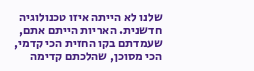שלנו לא הייתה איזו טכנולוגיה חדשנית. האריות הייתם אתם, שעמדתם בקו החזית הכי קדמי, הכי מסוכן, שהלכתם קדימה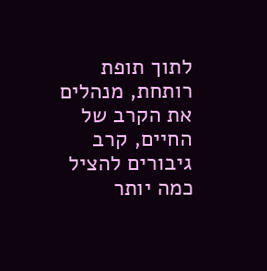לתוך תופת רותחת, מנהלים את הקרב של החיים, קרב גיבורים להציל כמה יותר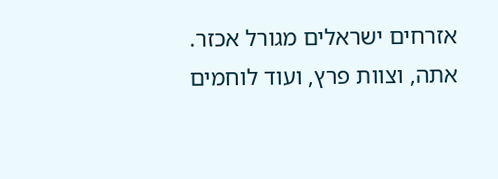אזרחים ישראלים מגורל אכזר. אתה, וצוות פרץ, ועוד לוחמים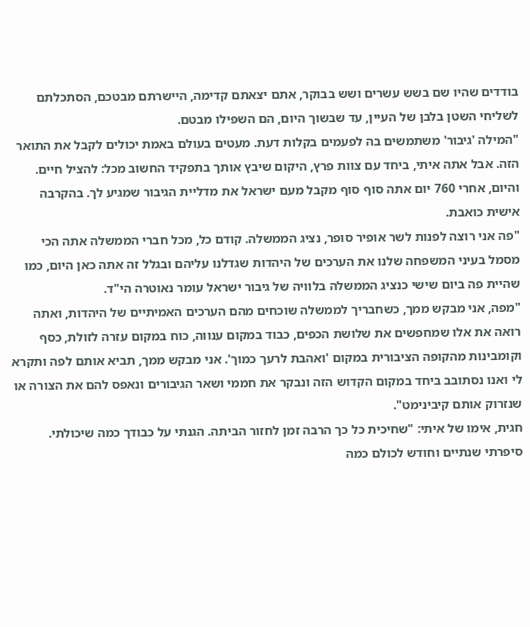בודדים שהיו שם בשש עשרים ושש בבוקר, אתם יצאתם קדימה, היישרתם מבטכם, הסתכלתם לשליחי השטן בלבן של העיין, עד שבשוך היום, הם השפילו מבטם.
"המילה 'גיבור' משתמשים בה לפעמים בקלות דעת. מעטים בעולם באמת יכולים לקבל את התואר הזה. אבל אתה איתי, ביחד עם צוות פרץ, היקום שיבץ אותך בתפקיד החשוב מכל: להציל חיים. והיום, אחרי 760 יום אתה סוף סוף מקבל מעם ישראל את מדליית הגיבור שמגיע לך. בהקרבה אישית כואבת.
"פה אני רוצה לפנות לשר אופיר סופר, נציג הממשלה. קודם כל, מכל חברי הממשלה אתה הכי מסמל בעיני המשפחה שלנו את הערכים של היהדות שגדלנו עליהם ובגלל זה אתה כאן היום, כמו שהיית פה ביום שישי כנציג הממשלה בלוויה של גיבור ישראל עומר נאוטרה הי"ד.
"מפה, אני מבקש ממך, כשחבריך לממשלה שוכחים מהם הערכים האמיתיים של היהדות, ואתה רואה את אלו שמחפשים את שלושת הכפים, כבוד במקום ענווה, כוח במקום עזרה לזולת, כסף וקומבינות מהקופה הציבורית במקום 'ואהבת לרעך כמוך'. אני מבקש ממך, תביא אותם לפה ותקרא לי ואנו נסתובב ביחד במקום הקדוש הזה ונבקר את חממי ושאר הגיבורים ונאפס להם את הצורה או שנזרוק אותם קיבינימט".
חגית, אימו של איתי: "שחיכית כל כך הרבה זמן לחזור הביתה. הגנתי על כבודך כמה שיכולתי. סיפרתי שנתיים וחודש לכולם כמה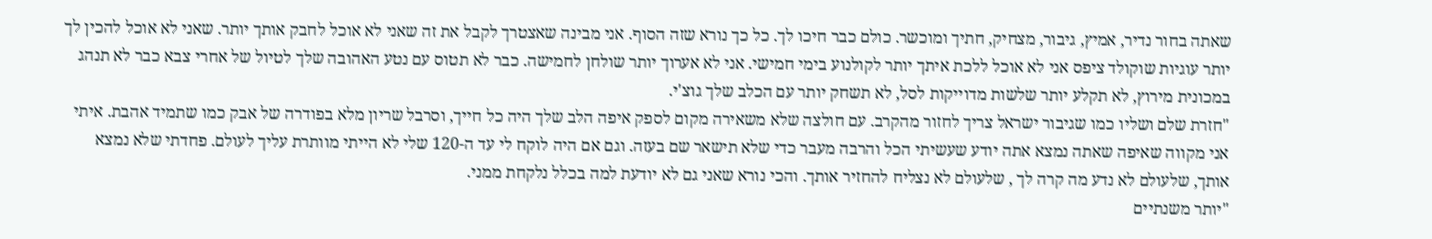שאתה בחור נדיר, אמיץ, גיבור, מצחיק, חתיך ומוכשר. כולם כבר חיכו לך. כל כך נורא שזה הסוף. אני מבינה שאצטרך לקבל את זה שאני לא אוכל לחבק אותך יותר. שאני לא אוכל להכין לך יותר עוגיות שוקולד ציפס אני לא אוכל ללכת איתך יותר לקולנוע בימי חמישי. אני לא אערוך יותר שולחן לחמישה. כבר לא תטוס עם נטע האהובה שלך לטיול של אחרי צבא כבר לא תנהג במכונית מירוץ, לא תקלע יותר שלשות מדוייקות לסל, לא תשחק יותר עם הכלב שלך גוצ'י.
"חזרת שלם ושליו כמו שגיבור ישראל צריך לחזור מהקרב. עם חולצה שלא משאירה מקום לספק איפה הלב שלך היה כל חייך, וסרבל שריון מלא בפודרה של אבק כמו שתמיד אהבת. איתי אני מקווה שאיפה שאתה נמצא אתה יודע שעשיתי הכל והרבה מעבר כדי שלא תישאר שם בעזה. וגם אם היה לוקח לי עד ה-120 שלי לא הייתי מוותרת עליך לעולם. פחדתי שלא נמצא אותך, שלעולם לא נדע מה קרה לך , שלעולם לא נצליח להחזיר אותך. והכי נורא שאני גם לא יודעת למה בכלל נלקחת ממני.
"יותר משנתיים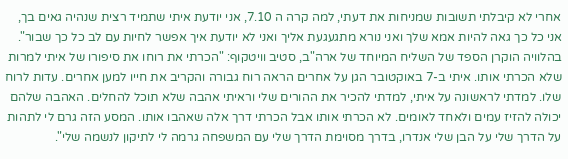אחרי לא קיבלתי תשובות שמניחות את דעתי, למה קרה ה 7.10, אני יודעת איתי שתמיד רצית שנהיה גאים בך, אני כל כך גאה להיות אמא שלך ואני נורא מתגעגעת אליך ואני לא יודעת איך אפשר לחיות עם לב כל כך שבור".
בהלוויה הוקרן הספד של השליח המיוחד של ארה"ב, סטיב וויטקוף: "הכרתי את רוחו את סיפורו של איתי למרות שלא הכרתי אותו. איתי ב-7 באוקטובר הגן על אחרים הראה רוח גבורה והקריב את חייו למען אחרים. עדות לרוח שלו. למדתי לראשונה על איתי, למדתי להכיר את ההורים שלי וראיתי אהבה שלא תוכל להחלים. האהבה שלהם יכולה להזיז עמים ולאחד לאומים. לא הכרתי אותו אבל הכרתי דרך אלה שאהבו אותו. המסע הזה גרם לי לתהות על הדרך שלי על הבן שלי אנדרו, בדרך מסוימת הדרך שלי עם המשפחה גרמה לי לתיקון לנשמה שלי".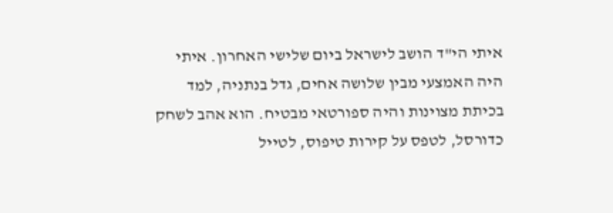איתי הי"ד הושב לישראל ביום שלישי האחרון. איתי היה האמצעי מבין שלושה אחים, גדל בנתניה, למד בכיתת מצוינות והיה ספורטאי מבטיח. הוא אהב לשחק כדורסל, לטפס על קירות טיפוס, לטייל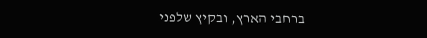ברחבי הארץ, ובקיץ שלפני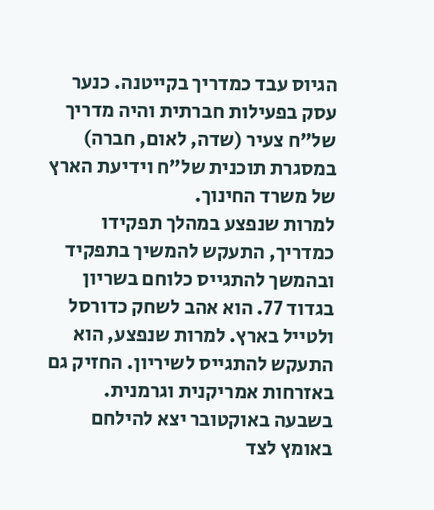הגיוס עבד כמדריך בקייטנה. כנער עסק בפעילות חברתית והיה מדריך של”ח צעיר (שדה, לאום, חברה) במסגרת תוכנית של”ח וידיעת הארץ של משרד החינוך.
למרות שנפצע במהלך תפקידו כמדריך, התעקש להמשיך בתפקיד ובהמשך להתגייס כלוחם בשריון בגדוד 77. הוא אהב לשחק כדורסל ולטייל בארץ. למרות שנפצע, הוא התעקש להתגייס לשיריון. החזיק גם באזרחות אמריקנית וגרמנית.
בשבעה באוקטובר יצא להילחם באומץ לצד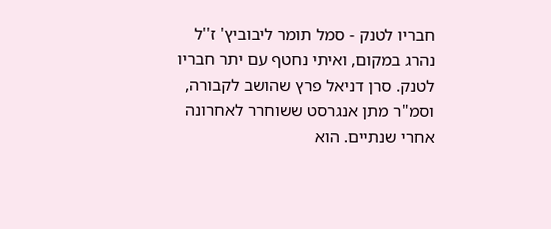חבריו לטנק - סמל תומר ליבוביץ' ז''ל נהרג במקום, ואיתי נחטף עם יתר חבריו לטנק. סרן דניאל פרץ שהושב לקבורה, וסמ"ר מתן אנגרסט ששוחרר לאחרונה אחרי שנתיים. הוא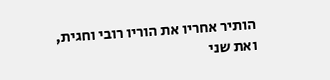הותיר אחריו את הוריו רובי וחגית, ואת שני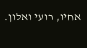אחיו, רועי ואלון.